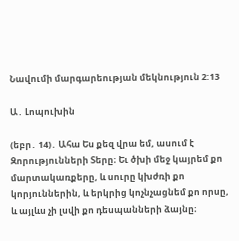Նավումի մարգարեության մեկնություն 2:13

Ա․ Լոպուխին

(եբր․ 14)․ Ահա Ես քեզ վրա եմ, ասում է Զորությունների Տերը։ Եւ ծխի մեջ կայրեմ քո մարտակառքերը, և սուրը կխժռի քո կորյուններին, և երկրից կոչնչացնեմ քո որսը, և այլևս չի լսվի քո դեսպանների ձայնը։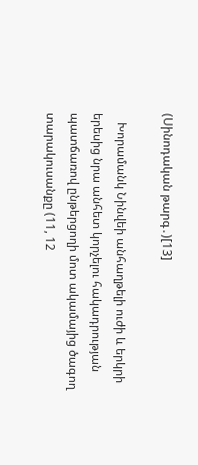(Սինոդական թարգ․)[13]

   Խորամանկ Նինվեի անհաղթելի ուժի և երկրի երեսից նրա անհետ կորչելու հակադրության պատճառով ընթերցողի մոտ ակամայից ծագող տարակուսանքը (11, 12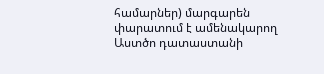համարներ) մարգարեն փարատում է ամենակարող Աստծո դատաստանի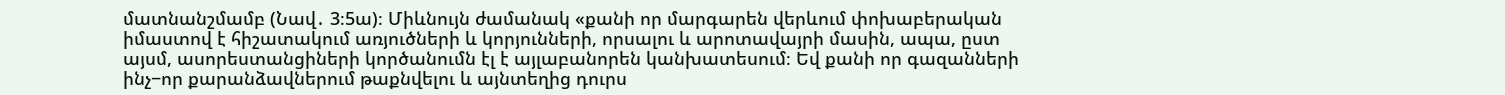մատնանշմամբ (Նավ․ 3։5ա)։ Միևնույն ժամանակ «քանի որ մարգարեն վերևում փոխաբերական իմաստով է հիշատակում առյուծների և կորյունների, որսալու և արոտավայրի մասին, ապա, ըստ այսմ, ասորեստանցիների կործանումն էլ է այլաբանորեն կանխատեսում։ Եվ քանի որ գազանների ինչ−որ քարանձավներում թաքնվելու և այնտեղից դուրս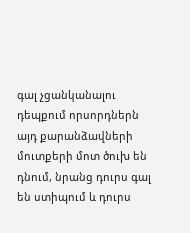գալ չցանկանալու դեպքում որսորդներն այդ քարանձավների մուտքերի մոտ ծուխ են դնում, նրանց դուրս գալ են ստիպում և դուրս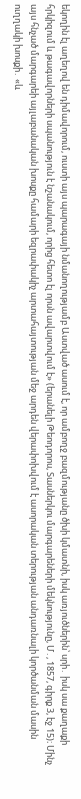եկողին էլ աղեղով են դիմավորում, ուստի այս պարագայի նմանողությամբ Աստված ասում է, որ ամբողջ բազմությանը ծխի կմատնի, իսկ առյուծներին՝ սրի․ իսկ սա քաղաքի հրկիզում և թագավորների սպանություն է նշանակում, որից հետո էլ որսն ավարտվում է» (երանելի Թեոդորոս, Տասներկու մարգարեների մեկնությունը, Մ․, 1857, գիրք 3, էջ 15)։ Մինչ այս հնչած մարգարեի այլաբանական խոսքը համարի եզրափակիչ արտահայտության մեջ արդեն վերափոխվում է ասորական տերության անդառնալի կործանման մասին ուղղակի խոսքի․ «և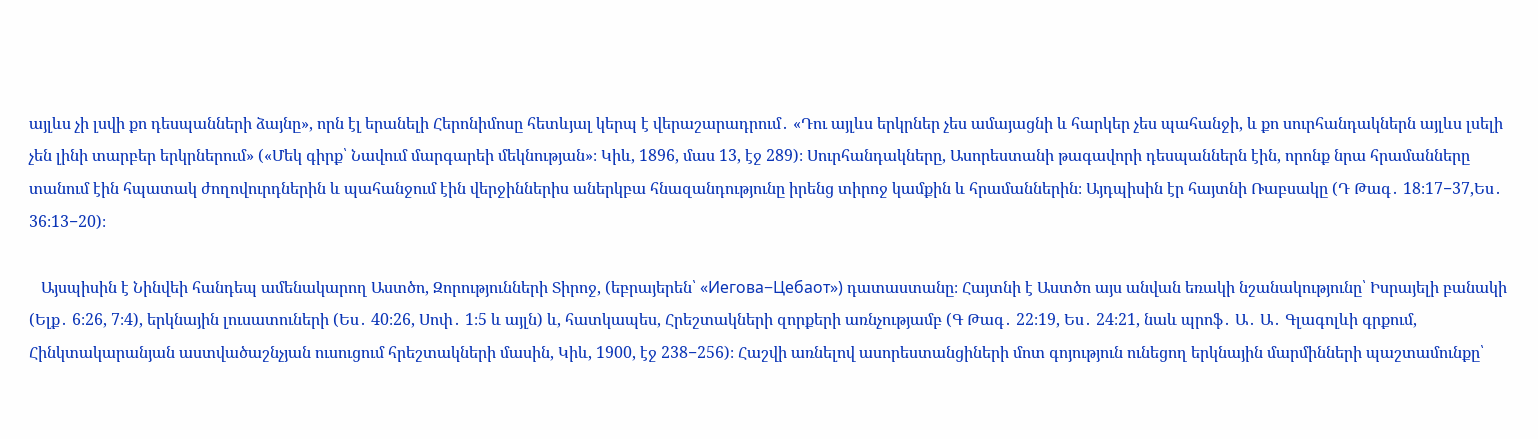այլևս չի լսվի քո դեսպանների ձայնը», որն էլ երանելի Հերոնիմոսը հետևյալ կերպ է վերաշարադրում․ «Դու այլևս երկրներ չես ամայացնի և հարկեր չես պահանջի, և քո սուրհանդակներն այլևս լսելի չեն լինի տարբեր երկրներում» («Մեկ գիրք՝ Նավում մարգարեի մեկնության»։ Կիև, 1896, մաս 13, էջ 289)։ Սուրհանդակները, Ասորեստանի թագավորի դեսպաններն էին, որոնք նրա հրամանները տանում էին հպատակ ժողովուրդներին և պահանջում էին վերջիններիս աներկբա հնազանդությունը իրենց տիրոջ կամքին և հրամաններին։ Այդպիսին էր հայտնի Ռաբսակը (Դ Թագ․ 18։17−37,Ես․ 36։13−20)։

   Այսպիսին է Նինվեի հանդեպ ամենակարող Աստծո, Զորությունների Տիրոջ, (եբրայերեն՝ «Иегова−Цебаот») դատաստանը։ Հայտնի է Աստծո այս անվան եռակի նշանակությունը՝ Իսրայելի բանակի (Ելք․ 6։26, 7։4), երկնային լուսատուների (Ես․ 40։26, Սոփ․ 1։5 և այլն) և, հատկապես, Հրեշտակների զորքերի առնչությամբ (Գ Թագ․ 22։19, Ես․ 24։21, նաև պրոֆ․ Ա․ Ա․ Գլագոլևի գրքում, Հինկտակարանյան աստվածաշնչյան ուսուցում հրեշտակների մասին, Կիև, 1900, էջ 238−256)։ Հաշվի առնելով ասորեստանցիների մոտ գոյություն ունեցող երկնային մարմինների պաշտամունքը՝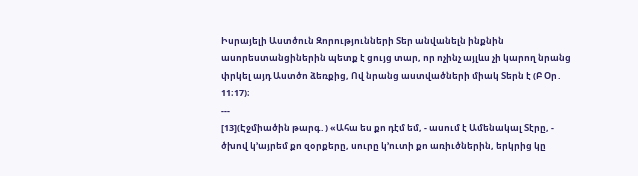Իսրայելի Աստծուն Զորությունների Տեր անվանելն ինքնին ասորեստանցիներին պետք է ցույց տար, որ ոչինչ այլևս չի կարող նրանց փրկել այդ Աստծո ձեռքից, Ով նրանց աստվածների միակ Տերն է (Բ Օր․ 11։17)։
---
[13](Էջմիածին թարգ․) «Ահա ես քո դէմ եմ, - ասում է Ամենակալ Տէրը, - ծխով կ՚այրեմ քո զօրքերը, սուրը կ՚ուտի քո առիւծներին, երկրից կը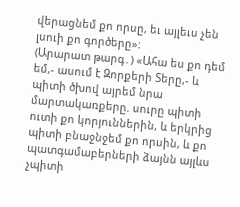վերացնեմ քո որսը, եւ այլեւս չեն լսուի քո գործերը»:
(Արարատ թարգ․) «Ահա ես քո դեմ եմ,- ասում է Զորքերի Տերը,- և պիտի ծխով այրեմ նրա մարտակառքերը. սուրը պիտի ուտի քո կորյուններին, և երկրից պիտի բնաջնջեմ քո որսին, և քո պատգամաբերների ձայնն այլևս չպիտի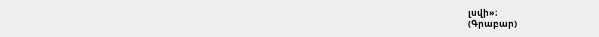լսվի»։
(Գրաբար)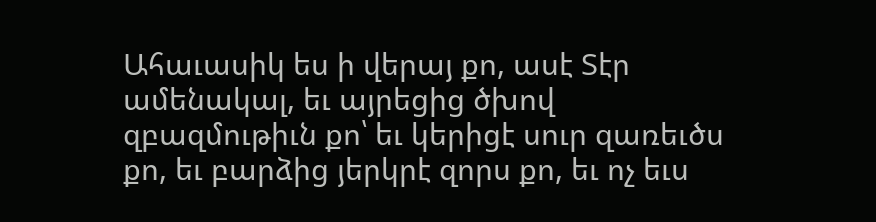Ահաւասիկ ես ի վերայ քո, ասէ Տէր ամենակալ, եւ այրեցից ծխով զբազմութիւն քո՝ եւ կերիցէ սուր զառեւծս քո, եւ բարձից յերկրէ զորս քո, եւ ոչ եւս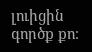լուիցին գործք քո։